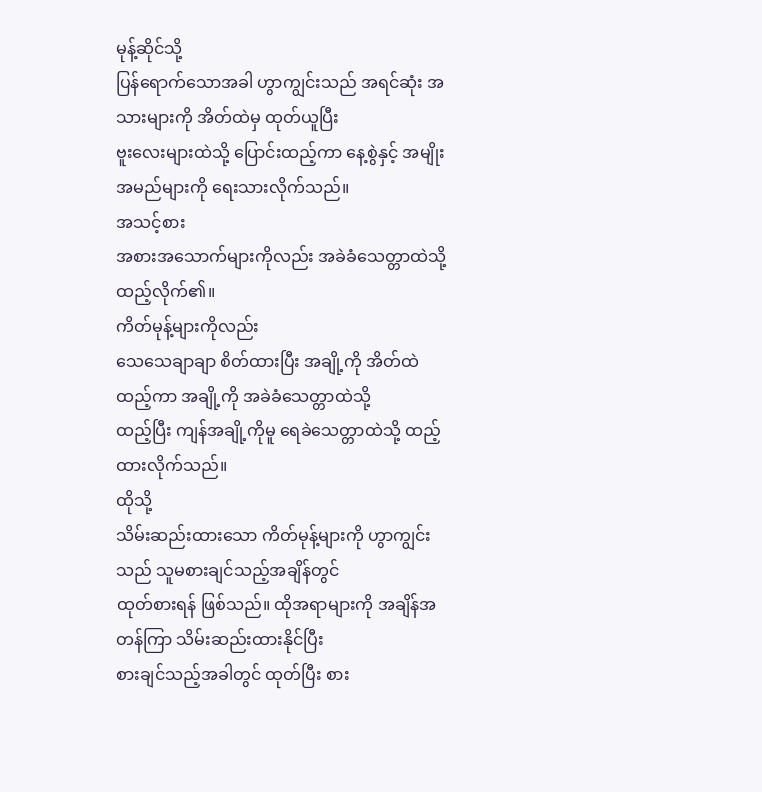မုန့်ဆိုင်သို့
ပြန်ရောက်သောအခါ ဟွာကျွင်းသည် အရင်ဆုံး အသားများကို အိတ်ထဲမှ ထုတ်ယူပြီး
ဗူးလေးများထဲသို့ ပြောင်းထည့်ကာ နေ့စွဲနှင့် အမျိုးအမည်များကို ရေးသားလိုက်သည်။
အသင့်စား
အစားအသောက်များကိုလည်း အခဲခံသေတ္တာထဲသို့ ထည့်လိုက်၏။
ကိတ်မုန့်များကိုလည်း
သေသေချာချာ စိတ်ထားပြီး အချို့ကို အိတ်ထဲထည့်ကာ အချို့ကို အခဲခံသေတ္တာထဲသို့
ထည့်ပြီး ကျန်အချို့ကိုမူ ရေခဲသေတ္တာထဲသို့ ထည့်ထားလိုက်သည်။
ထိုသို့
သိမ်းဆည်းထားသော ကိတ်မုန့်များကို ဟွာကျွင်းသည် သူမစားချင်သည့်အချိန်တွင်
ထုတ်စားရန် ဖြစ်သည်။ ထိုအရာများကို အချိန်အတန်ကြာ သိမ်းဆည်းထားနိုင်ပြီး
စားချင်သည့်အခါတွင် ထုတ်ပြီး စား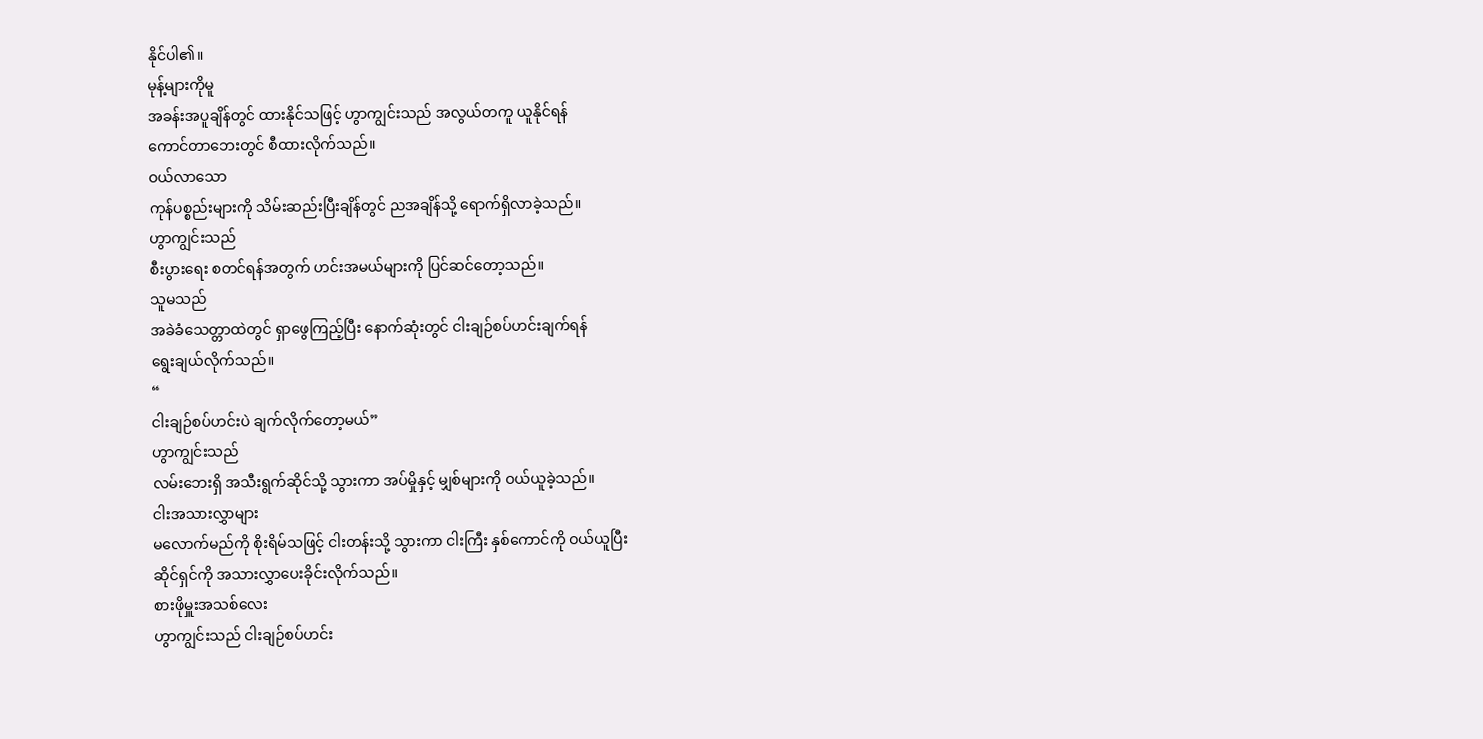နိုင်ပါ၏။
မုန့်များကိုမူ
အခန်းအပူချိန်တွင် ထားနိုင်သဖြင့် ဟွာကျွင်းသည် အလွယ်တကူ ယူနိုင်ရန်
ကောင်တာဘေးတွင် စီထားလိုက်သည်။
ဝယ်လာသော
ကုန်ပစ္စည်းများကို သိမ်းဆည်းပြီးချိန်တွင် ညအချိန်သို့ ရောက်ရှိလာခဲ့သည်။
ဟွာကျွင်းသည်
စီးပွားရေး စတင်ရန်အတွက် ဟင်းအမယ်များကို ပြင်ဆင်တော့သည်။
သူမသည်
အခဲခံသေတ္တာထဲတွင် ရှာဖွေကြည့်ပြီး နောက်ဆုံးတွင် ငါးချဉ်စပ်ဟင်းချက်ရန်
ရွေးချယ်လိုက်သည်။
“
ငါးချဉ်စပ်ဟင်းပဲ ချက်လိုက်တော့မယ်”
ဟွာကျွင်းသည်
လမ်းဘေးရှိ အသီးရွက်ဆိုင်သို့ သွားကာ အပ်မှိုနှင့် မျှစ်များကို ဝယ်ယူခဲ့သည်။
ငါးအသားလွှာများ
မလောက်မည်ကို စိုးရိမ်သဖြင့် ငါးတန်းသို့ သွားကာ ငါးကြီး နှစ်ကောင်ကို ဝယ်ယူပြီး
ဆိုင်ရှင်ကို အသားလွှာပေးခိုင်းလိုက်သည်။
စားဖိုမှူးအသစ်လေး
ဟွာကျွင်းသည် ငါးချဉ်စပ်ဟင်း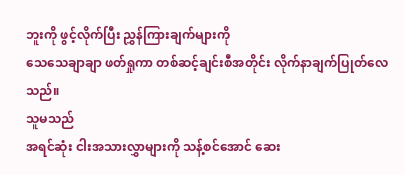ဘူးကို ဖွင့်လိုက်ပြီး ညွှန်ကြားချက်များကို
သေသေချာချာ ဖတ်ရှုကာ တစ်ဆင့်ချင်းစီအတိုင်း လိုက်နာချက်ပြုတ်လေသည်။
သူမသည်
အရင်ဆုံး ငါးအသားလွှာများကို သန့်စင်အောင် ဆေး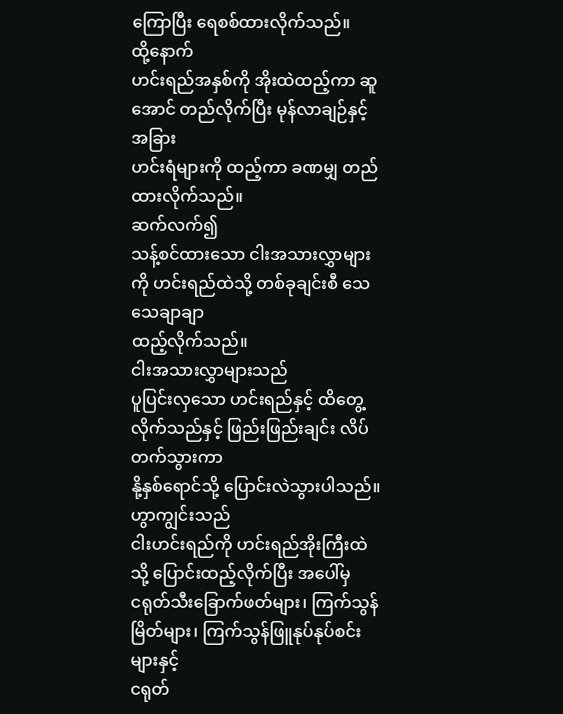ကြောပြီး ရေစစ်ထားလိုက်သည်။
ထို့နောက်
ဟင်းရည်အနှစ်ကို အိုးထဲထည့်ကာ ဆူအောင် တည်လိုက်ပြီး မုန်လာချဉ်နှင့် အခြား
ဟင်းရံများကို ထည့်ကာ ခဏမျှ တည်ထားလိုက်သည်။
ဆက်လက်၍
သန့်စင်ထားသော ငါးအသားလွှာများကို ဟင်းရည်ထဲသို့ တစ်ခုချင်းစီ သေသေချာချာ
ထည့်လိုက်သည်။
ငါးအသားလွှာများသည်
ပူပြင်းလှသော ဟင်းရည်နှင့် ထိတွေ့လိုက်သည်နှင့် ဖြည်းဖြည်းချင်း လိပ်တက်သွားကာ
နို့နှစ်ရောင်သို့ ပြောင်းလဲသွားပါသည်။
ဟွာကျွင်းသည်
ငါးဟင်းရည်ကို ဟင်းရည်အိုးကြီးထဲသို့ ပြောင်းထည့်လိုက်ပြီး အပေါ်မှ
ငရုတ်သီးခြောက်ဖတ်များ၊ ကြက်သွန်မြိတ်များ၊ ကြက်သွန်ဖြူနုပ်နုပ်စင်းများနှင့်
ငရုတ်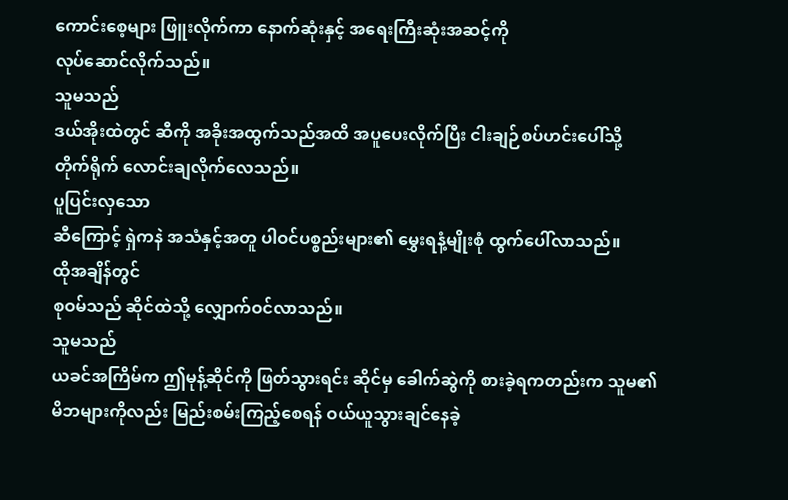ကောင်းစေ့များ ဖြူးလိုက်ကာ နောက်ဆုံးနှင့် အရေးကြီးဆုံးအဆင့်ကို
လုပ်ဆောင်လိုက်သည်။
သူမသည်
ဒယ်အိုးထဲတွင် ဆီကို အခိုးအထွက်သည်အထိ အပူပေးလိုက်ပြီး ငါးချဉ်စပ်ဟင်းပေါ်သို့
တိုက်ရိုက် လောင်းချလိုက်လေသည်။
ပူပြင်းလှသော
ဆီကြောင့် ရှဲကနဲ အသံနှင့်အတူ ပါဝင်ပစ္စည်းများ၏ မွှေးရနံ့မျိုးစုံ ထွက်ပေါ်လာသည်။
ထိုအချိန်တွင်
စုဝမ်သည် ဆိုင်ထဲသို့ လျှောက်ဝင်လာသည်။
သူမသည်
ယခင်အကြိမ်က ဤမုန့်ဆိုင်ကို ဖြတ်သွားရင်း ဆိုင်မှ ခေါက်ဆွဲကို စားခဲ့ရကတည်းက သူမ၏
မိဘများကိုလည်း မြည်းစမ်းကြည့်စေရန် ဝယ်ယူသွားချင်နေခဲ့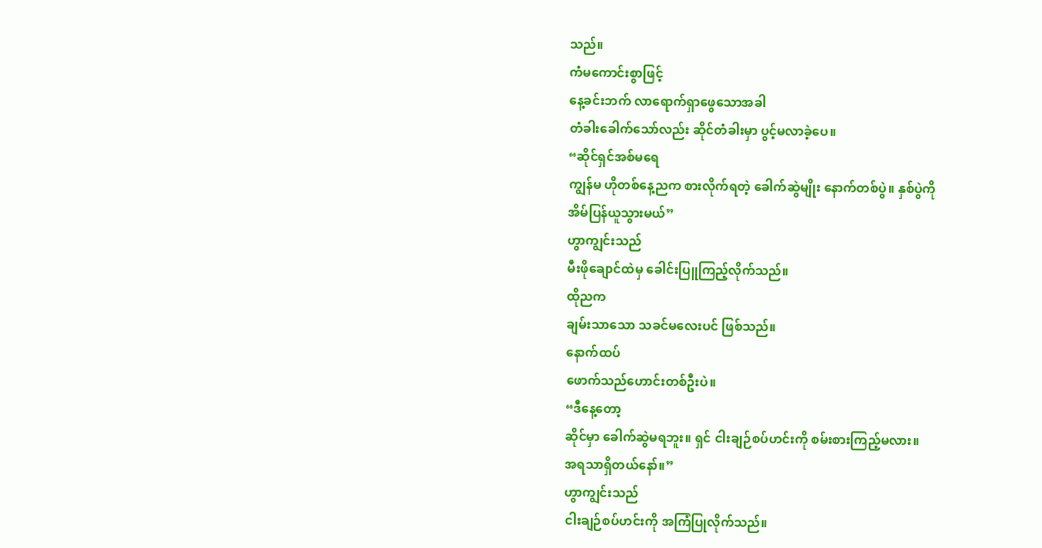သည်။
ကံမကောင်းစွာဖြင့်
နေ့ခင်းဘက် လာရောက်ရှာဖွေသောအခါ
တံခါးခေါက်သော်လည်း ဆိုင်တံခါးမှာ ပွင့်မလာခဲ့ပေ။
“ဆိုင်ရှင်အစ်မရေ
ကျွန်မ ဟိုတစ်နေ့ညက စားလိုက်ရတဲ့ ခေါက်ဆွဲမျိုး နောက်တစ်ပွဲ။ နှစ်ပွဲကို
အိမ်ပြန်ယူသွားမယ်”
ဟွာကျွင်းသည်
မီးဖိုချောင်ထဲမှ ခေါင်းပြူကြည့်လိုက်သည်။
ထိုညက
ချမ်းသာသော သခင်မလေးပင် ဖြစ်သည်။
နောက်ထပ်
ဖောက်သည်ဟောင်းတစ်ဦးပဲ။
“ဒီနေ့တော့
ဆိုင်မှာ ခေါက်ဆွဲမရဘူး။ ရှင် ငါးချဉ်စပ်ဟင်းကို စမ်းစားကြည့်မလား။
အရသာရှိတယ်နော်။”
ဟွာကျွင်းသည်
ငါးချဉ်စပ်ဟင်းကို အကြံပြုလိုက်သည်။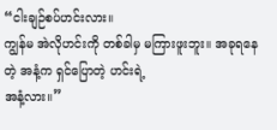“ငါးချဉ်စပ်ဟင်းလား။
ကျွန်မ အဲလိုဟင်းကို တစ်ခါမှ မကြားဖူးဘူး။ အခုရနေတဲ့ အနံ့က ရှင်ပြောတဲ့ ဟင်းရဲ့
အနံ့လား။”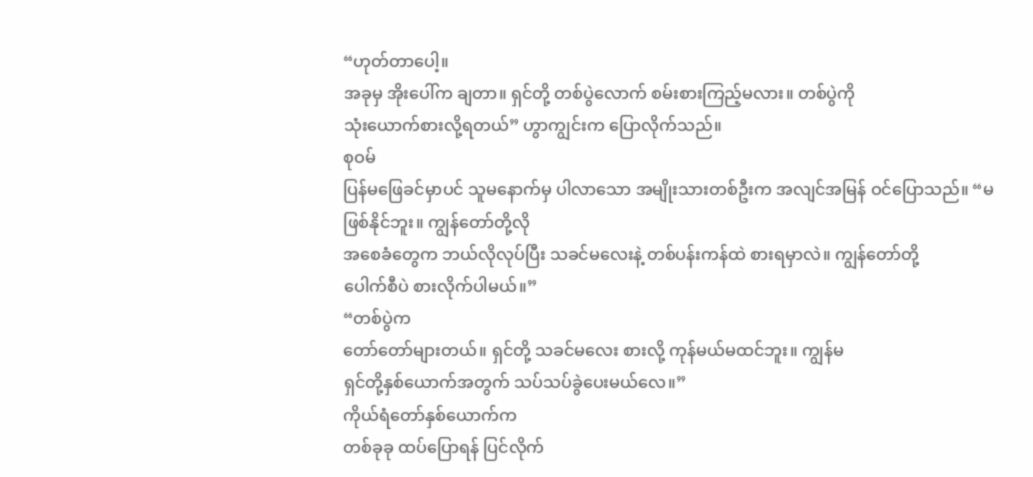“ဟုတ်တာပေါ့။
အခုမှ အိုးပေါ်က ချတာ။ ရှင်တို့ တစ်ပွဲလောက် စမ်းစားကြည့်မလား။ တစ်ပွဲကို
သုံးယောက်စားလို့ရတယ်” ဟွာကျွင်းက ပြောလိုက်သည်။
စုဝမ်
ပြန်မဖြေခင်မှာပင် သူမနောက်မှ ပါလာသော အမျိုးသားတစ်ဦးက အလျင်အမြန် ဝင်ပြောသည်။ “မဖြစ်နိုင်ဘူး။ ကျွန်တော်တို့လို
အစေခံတွေက ဘယ်လိုလုပ်ပြီး သခင်မလေးနဲ့ တစ်ပန်းကန်ထဲ စားရမှာလဲ။ ကျွန်တော်တို့
ပေါက်စီပဲ စားလိုက်ပါမယ်။”
“တစ်ပွဲက
တော်တော်များတယ်။ ရှင်တို့ သခင်မလေး စားလို့ ကုန်မယ်မထင်ဘူး။ ကျွန်မ
ရှင်တို့နှစ်ယောက်အတွက် သပ်သပ်ခွဲပေးမယ်လေ။”
ကိုယ်ရံတော်နှစ်ယောက်က
တစ်ခုခု ထပ်ပြောရန် ပြင်လိုက်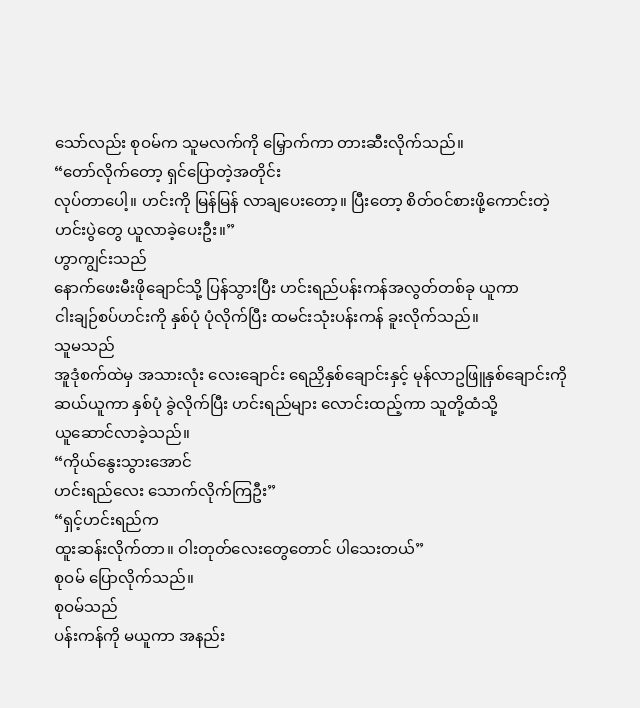သော်လည်း စုဝမ်က သူမလက်ကို မြှောက်ကာ တားဆီးလိုက်သည်။
“တော်လိုက်တော့ ရှင်ပြောတဲ့အတိုင်း
လုပ်တာပေါ့။ ဟင်းကို မြန်မြန် လာချပေးတော့။ ပြီးတော့ စိတ်ဝင်စားဖို့ကောင်းတဲ့
ဟင်းပွဲတွေ ယူလာခဲ့ပေးဦး။”
ဟွာကျွင်းသည်
နောက်ဖေးမီးဖိုချောင်သို့ ပြန်သွားပြီး ဟင်းရည်ပန်းကန်အလွတ်တစ်ခု ယူကာ
ငါးချဉ်စပ်ဟင်းကို နှစ်ပုံ ပုံလိုက်ပြီး ထမင်းသုံးပန်းကန် ခူးလိုက်သည်။
သူမသည်
အူဒုံစက်ထဲမှ အသားလုံး လေးချောင်း ရေညှိနှစ်ချောင်းနှင့် မုန်လာဥဖြူနှစ်ချောင်းကို
ဆယ်ယူကာ နှစ်ပုံ ခွဲလိုက်ပြီး ဟင်းရည်များ လောင်းထည့်ကာ သူတို့ထံသို့
ယူဆောင်လာခဲ့သည်။
“ကိုယ်နွေးသွားအောင်
ဟင်းရည်လေး သောက်လိုက်ကြဦး”
“ရှင့်ဟင်းရည်က
ထူးဆန်းလိုက်တာ။ ဝါးတုတ်လေးတွေတောင် ပါသေးတယ်”
စုဝမ် ပြောလိုက်သည်။
စုဝမ်သည်
ပန်းကန်ကို မယူကာ အနည်း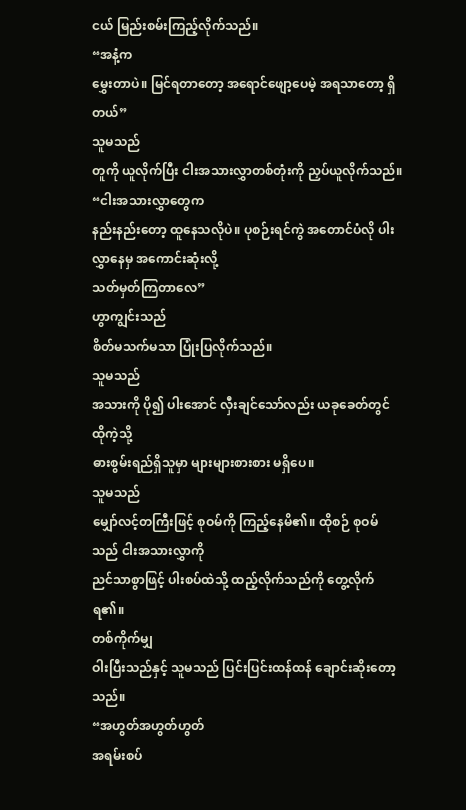ငယ် မြည်းစမ်းကြည့်လိုက်သည်။
“အနံ့က
မွှေးတာပဲ။ မြင်ရတာတော့ အရောင်ဖျော့ပေမဲ့ အရသာတော့ ရှိတယ်”
သူမသည်
တူကို ယူလိုက်ပြီး ငါးအသားလွှာတစ်တုံးကို ညှပ်ယူလိုက်သည်။
“ငါးအသားလွှာတွေက
နည်းနည်းတော့ ထူနေသလိုပဲ။ ပုစဉ်းရင်ကွဲ အတောင်ပံလို ပါးလွှာနေမှ အကောင်းဆုံးလို့
သတ်မှတ်ကြတာလေ”
ဟွာကျွင်းသည်
စိတ်မသက်မသာ ပြုံးပြလိုက်သည်။
သူမသည်
အသားကို ပို၍ ပါးအောင် လှီးချင်သော်လည်း ယခုခေတ်တွင် ထိုကဲ့သို့
ဓားစွမ်းရည်ရှိသူမှာ များများစားစား မရှိပေ။
သူမသည်
မျှော်လင့်တကြီးဖြင့် စုဝမ်ကို ကြည့်နေမိ၏။ ထိုစဉ် စုဝမ်သည် ငါးအသားလွှာကို
ညင်သာစွာဖြင့် ပါးစပ်ထဲသို့ ထည့်လိုက်သည်ကို တွေ့လိုက်ရ၏။
တစ်ကိုက်မျှ
ဝါးပြီးသည်နှင့် သူမသည် ပြင်းပြင်းထန်ထန် ချောင်းဆိုးတော့သည်။
“အဟွတ်အဟွတ်ဟွတ်
အရမ်းစပ်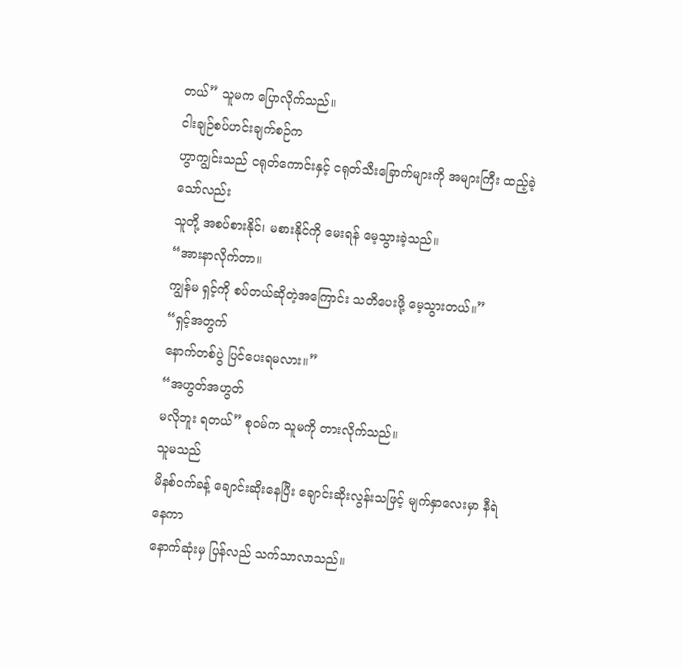တယ်” သူမက ပြောလိုက်သည်။
ငါးချဉ်စပ်ဟင်းချက်စဉ်က
ဟွာကျွင်းသည် ငရုတ်ကောင်းနှင့် ငရုတ်သီးခြောက်များကို အများကြီး ထည့်ခဲ့သော်လည်း
သူတို့ အစပ်စားနိုင်၊ မစားနိုင်ကို မေးရန် မေ့သွားခဲ့သည်။
“အားနာလိုက်တာ။
ကျွန်မ ရှင့်ကို စပ်တယ်ဆိုတဲ့အကြောင်း သတိပေးဖို့ မေ့သွားတယ်။”
“ရှင့်အတွက်
နောက်တစ်ပွဲ ပြင်ပေးရမလား။”
“အဟွတ်အဟွတ်
မလိုဘူး ရတယ်” စုဝမ်က သူမကို တားလိုက်သည်။
သူမသည်
မိနစ်ဝက်ခန့် ချောင်းဆိုးနေပြီး ချောင်းဆိုးလွန်းသဖြင့် မျက်နှာလေးမှာ နီရဲနေကာ
နောက်ဆုံးမှ ပြန်လည် သက်သာလာသည်။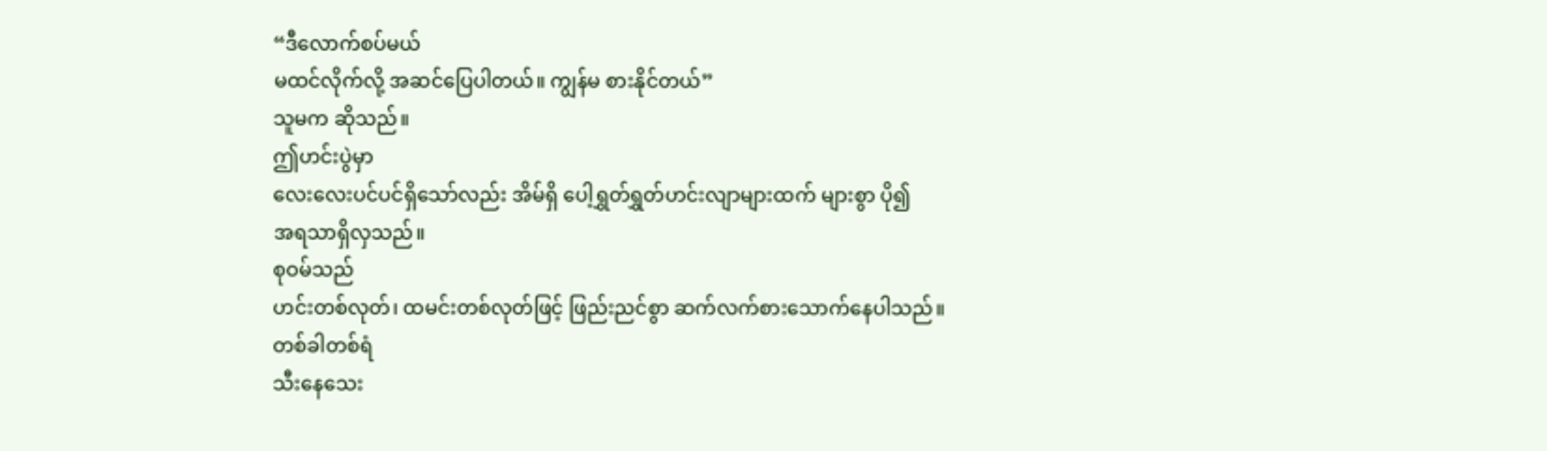“ဒီလောက်စပ်မယ်
မထင်လိုက်လို့ အဆင်ပြေပါတယ်။ ကျွန်မ စားနိုင်တယ်”
သူမက ဆိုသည်။
ဤဟင်းပွဲမှာ
လေးလေးပင်ပင်ရှိသော်လည်း အိမ်ရှိ ပေါ့ရွှတ်ရွှတ်ဟင်းလျာများထက် များစွာ ပို၍
အရသာရှိလှသည်။
စုဝမ်သည်
ဟင်းတစ်လုတ်၊ ထမင်းတစ်လုတ်ဖြင့် ဖြည်းညင်စွာ ဆက်လက်စားသောက်နေပါသည်။
တစ်ခါတစ်ရံ
သီးနေသေး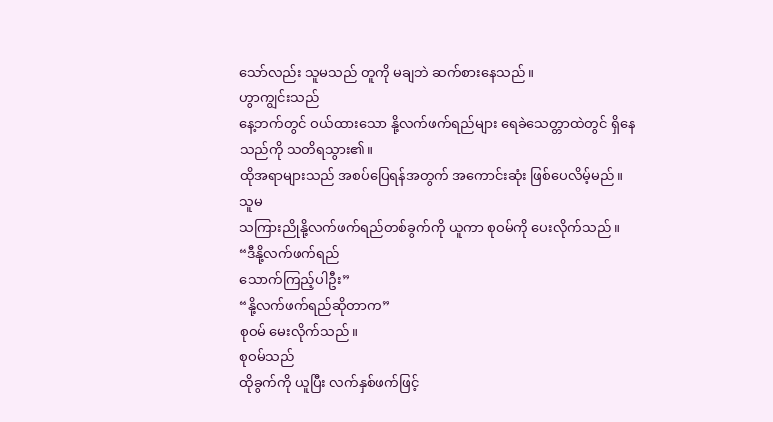သော်လည်း သူမသည် တူကို မချဘဲ ဆက်စားနေသည်။
ဟွာကျွင်းသည်
နေ့ဘက်တွင် ဝယ်ထားသော နို့လက်ဖက်ရည်များ ရေခဲသေတ္တာထဲတွင် ရှိနေသည်ကို သတိရသွား၏။
ထိုအရာများသည် အစပ်ပြေရန်အတွက် အကောင်းဆုံး ဖြစ်ပေလိမ့်မည်။
သူမ
သကြားညိုနို့လက်ဖက်ရည်တစ်ခွက်ကို ယူကာ စုဝမ်ကို ပေးလိုက်သည်။
“ဒီနို့လက်ဖက်ရည်
သောက်ကြည့်ပါဦး”
“နို့လက်ဖက်ရည်ဆိုတာက”
စုဝမ် မေးလိုက်သည်။
စုဝမ်သည်
ထိုခွက်ကို ယူပြီး လက်နှစ်ဖက်ဖြင့်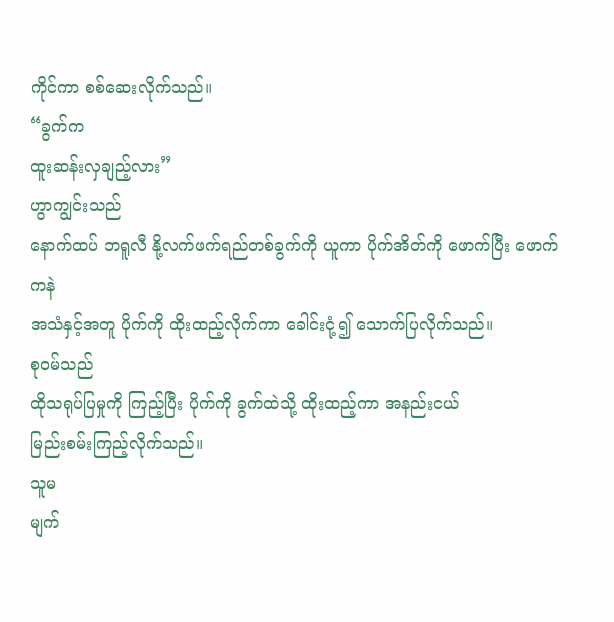ကိုင်ကာ စစ်ဆေးလိုက်သည်။
“ခွက်က
ထူးဆန်းလှချည့်လား”
ဟွာကျွင်းသည်
နောက်ထပ် ဘရူလီ နို့လက်ဖက်ရည်တစ်ခွက်ကို ယူကာ ပိုက်အိတ်ကို ဖောက်ပြီး ဖောက်ကနဲ
အသံနှင့်အတူ ပိုက်ကို ထိုးထည့်လိုက်ကာ ခေါင်းငုံ့၍ သောက်ပြလိုက်သည်။
စုဝမ်သည်
ထိုသရုပ်ပြမှုကို ကြည့်ပြီး ပိုက်ကို ခွက်ထဲသို့ ထိုးထည့်ကာ အနည်းငယ်
မြည်းစမ်းကြည့်လိုက်သည်။
သူမ
မျက်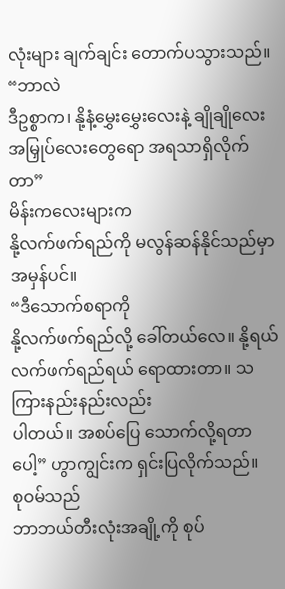လုံးများ ချက်ချင်း တောက်ပသွားသည်။
“ဘာလဲ
ဒီဥစ္စာက၊ နို့နံ့မွှေးမွှေးလေးနဲ့ ချိုချိုလေး အမြှုပ်လေးတွေရော အရသာရှိလိုက်တာ”
မိန်းကလေးများက
နို့လက်ဖက်ရည်ကို မလွန်ဆန်နိုင်သည်မှာ အမှန်ပင်။
“ဒီသောက်စရာကို
နို့လက်ဖက်ရည်လို့ ခေါ်တယ်လေ။ နို့ရယ် လက်ဖက်ရည်ရယ် ရောထားတာ။ သကြားနည်းနည်းလည်း
ပါတယ်။ အစပ်ပြေ သောက်လို့ရတာပေါ့” ဟွာကျွင်းက ရှင်းပြလိုက်သည်။
စုဝမ်သည်
ဘာဘယ်တီးလုံးအချို့ကို စုပ်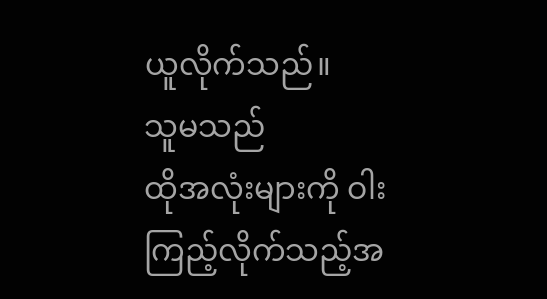ယူလိုက်သည်။
သူမသည်
ထိုအလုံးများကို ဝါးကြည့်လိုက်သည့်အ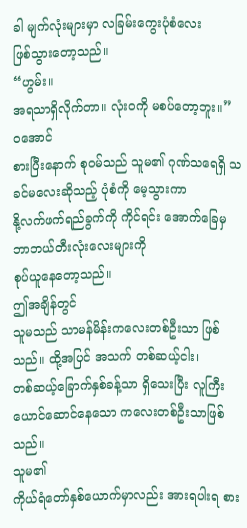ခါ မျက်လုံးများမှာ လခြမ်းကွေးပုံစံလေး
ဖြစ်သွားတော့သည်။
“ဟွမ်း။
အရသာရှိလိုက်တာ။ လုံးဝကို မစပ်တော့ဘူး။”
ဝအောင်
စားပြီးနောက် စုဝမ်သည် သူမ၏ ဂုဏ်သရေရှိ သခင်မလေးဆိုသည့် ပုံစံကို မေ့သွားကာ
နို့လက်ဖက်ရည်ခွက်ကို ကိုင်ရင်း အောက်ခြေမှ ဘာဘယ်တီးလုံးလေးများကို
စုပ်ယူနေတော့သည်။
ဤအချိန်တွင်
သူမသည် သာမန်မိန်းကလေးတစ်ဦးသာ ဖြစ်သည်။ ထို့အပြင် အသက် တစ်ဆယ့်ငါး၊
တစ်ဆယ့်ခြောက်နှစ်ခန့်သာ ရှိသေးပြီး လူကြီးယောင်ဆောင်နေသော ကလေးတစ်ဦးသာဖြစ်သည်။
သူမ၏
ကိုယ်ရံတော်နှစ်ယောက်မှာလည်း အားရပါးရ စား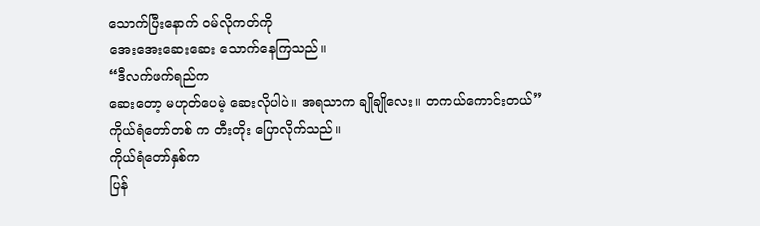သောက်ပြီးနောက် ဝမ်လိုကတ်ကို
အေးအေးဆေးဆေး သောက်နေကြသည်။
“ဒီလက်ဖက်ရည်က
ဆေးတော့ မဟုတ်ပေမဲ့ ဆေးလိုပါပဲ။ အရသာက ချိုချိုလေး။ တကယ်ကောင်းတယ်”
ကိုယ်ရံတော်တစ် က တီးတိုး ပြောလိုက်သည်။
ကိုယ်ရံတော်နှစ်က
ပြန်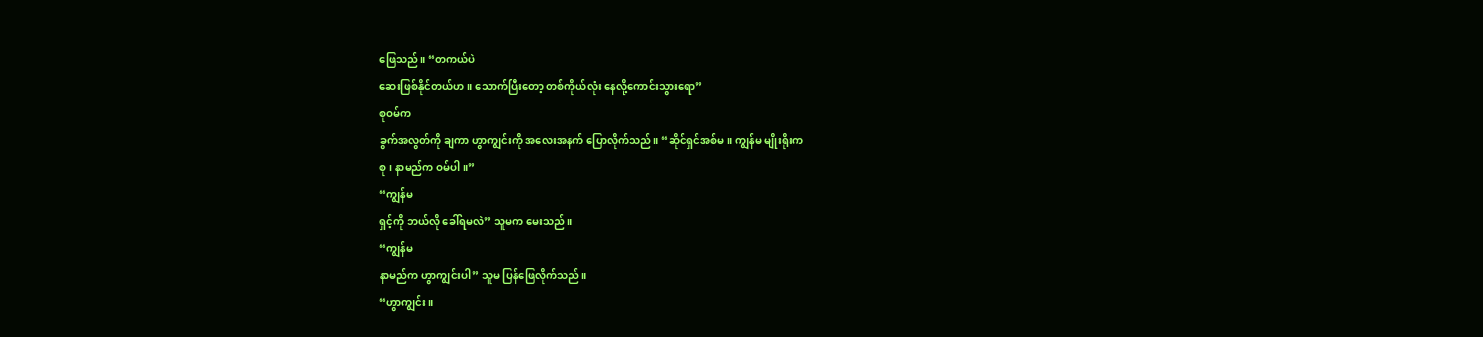ဖြေသည်။ “တကယ်ပဲ
ဆေးဖြစ်နိုင်တယ်ဟ။ သောက်ပြီးတော့ တစ်ကိုယ်လုံး နေလို့ကောင်းသွားရော”
စုဝမ်က
ခွက်အလွတ်ကို ချကာ ဟွာကျွင်းကို အလေးအနက် ပြောလိုက်သည်။ “ဆိုင်ရှင်အစ်မ။ ကျွန်မ မျိုးရိုးက
စု၊ နာမည်က ဝမ်ပါ။”
“ကျွန်မ
ရှင့်ကို ဘယ်လို ခေါ်ရမလဲ” သူမက မေးသည်။
“ကျွန်မ
နာမည်က ဟွာကျွင်းပါ” သူမ ပြန်ဖြေလိုက်သည်။
“ဟွာကျွင်း။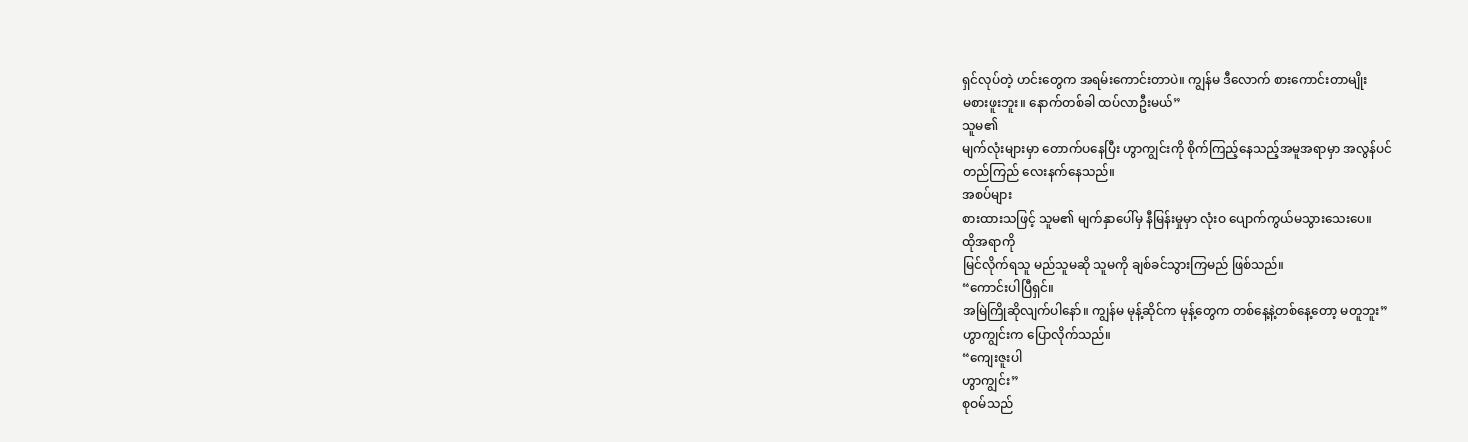ရှင်လုပ်တဲ့ ဟင်းတွေက အရမ်းကောင်းတာပဲ။ ကျွန်မ ဒီလောက် စားကောင်းတာမျိုး
မစားဖူးဘူး။ နောက်တစ်ခါ ထပ်လာဦးမယ်”
သူမ၏
မျက်လုံးများမှာ တောက်ပနေပြီး ဟွာကျွင်းကို စိုက်ကြည့်နေသည့်အမူအရာမှာ အလွန်ပင်
တည်ကြည် လေးနက်နေသည်။
အစပ်များ
စားထားသဖြင့် သူမ၏ မျက်နှာပေါ်မှ နီမြန်းမှုမှာ လုံးဝ ပျောက်ကွယ်မသွားသေးပေ။
ထိုအရာကို
မြင်လိုက်ရသူ မည်သူမဆို သူမကို ချစ်ခင်သွားကြမည် ဖြစ်သည်။
“ကောင်းပါပြီရှင်။
အမြဲကြိုဆိုလျက်ပါနော်။ ကျွန်မ မုန့်ဆိုင်က မုန့်တွေက တစ်နေ့နဲ့တစ်နေ့တော့ မတူဘူး”
ဟွာကျွင်းက ပြောလိုက်သည်။
“ကျေးဇူးပါ
ဟွာကျွင်း”
စုဝမ်သည်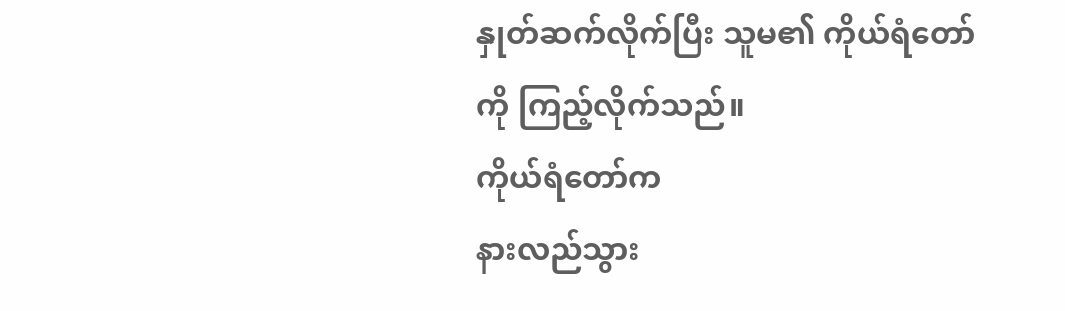နှုတ်ဆက်လိုက်ပြီး သူမ၏ ကိုယ်ရံတော်ကို ကြည့်လိုက်သည်။
ကိုယ်ရံတော်က
နားလည်သွား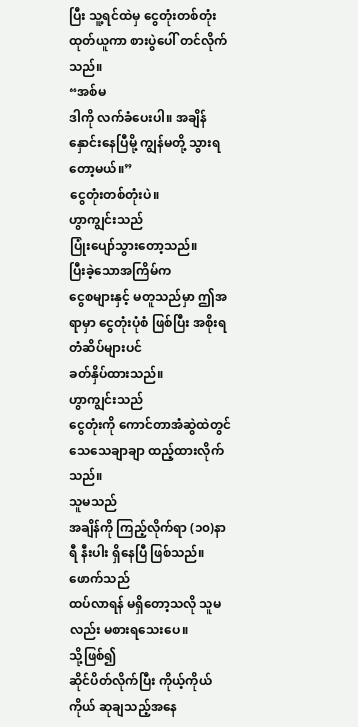ပြီး သူ့ရင်ထဲမှ ငွေတုံးတစ်တုံး ထုတ်ယူကာ စားပွဲပေါ် တင်လိုက်သည်။
“အစ်မ
ဒါကို လက်ခံပေးပါ။ အချိန်နှောင်းနေပြီမို့ ကျွန်မတို့ သွားရတော့မယ်။”
ငွေတုံးတစ်တုံးပဲ။
ဟွာကျွင်းသည်
ပြုံးပျော်သွားတော့သည်။
ပြီးခဲ့သောအကြိမ်က
ငွေစများနှင့် မတူသည်မှာ ဤအရာမှာ ငွေတုံးပုံစံ ဖြစ်ပြီး အစိုးရတံဆိပ်များပင်
ခတ်နှိပ်ထားသည်။
ဟွာကျွင်းသည်
ငွေတုံးကို ကောင်တာအံဆွဲထဲတွင် သေသေချာချာ ထည့်ထားလိုက်သည်။
သူမသည်
အချိန်ကို ကြည့်လိုက်ရာ (၁၀)နာရီ နီးပါး ရှိနေပြီ ဖြစ်သည်။
ဖောက်သည်
ထပ်လာရန် မရှိတော့သလို သူမလည်း မစားရသေးပေ။
သို့ဖြစ်၍
ဆိုင်ပိတ်လိုက်ပြီး ကိုယ့်ကိုယ်ကိုယ် ဆုချသည့်အနေ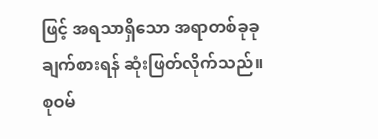ဖြင့် အရသာရှိသော အရာတစ်ခုခု
ချက်စားရန် ဆုံးဖြတ်လိုက်သည်။
စုဝမ်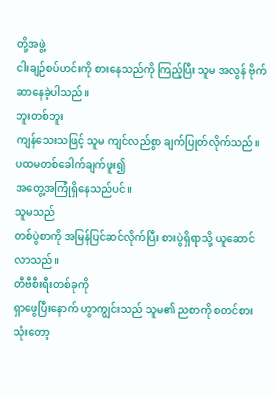တို့အဖွဲ့
ငါးချဉ်စပ်ဟင်းကို စားနေသည်ကို ကြည့်ပြီး သူမ အလွန် ဗိုက်ဆာနေခဲ့ပါသည်။
ဘူးတစ်ဘူး
ကျန်သေးသဖြင့် သူမ ကျင်လည်စွာ ချက်ပြုတ်လိုက်သည်။ ပထမတစ်ခေါက်ချက်ဖူး၍
အတွေ့အကြုံရှိနေသည်ပင်။
သူမသည်
တစ်ပွဲစာကို အမြန်ပြင်ဆင်လိုက်ပြီး စားပွဲရှိရာသို့ ယူဆောင်လာသည်။
တီဗီစီးရီးတစ်ခုကို
ရှာဖွေပြီးနောက် ဟွာကျွင်းသည် သူမ၏ ညစာကို စတင်စားသုံးတော့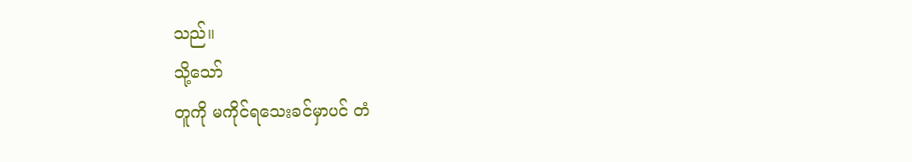သည်။
သို့သော်
တူကို မကိုင်ရသေးခင်မှာပင် တံ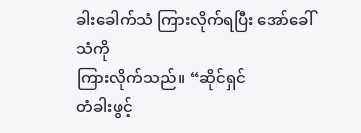ခါးခေါက်သံ ကြားလိုက်ရပြီး အော်ခေါ်သံကို
ကြားလိုက်သည်။ “ဆိုင်ရှင်
တံခါးဖွင့်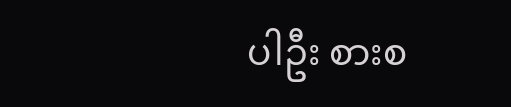ပါဦး စားစ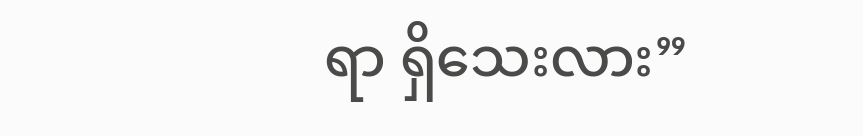ရာ ရှိသေးလား”